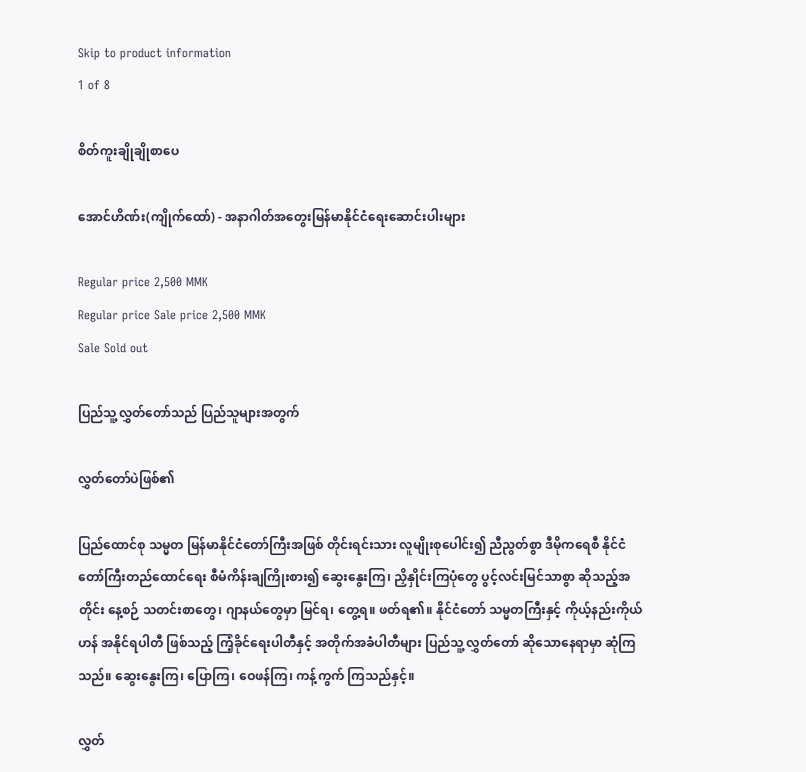Skip to product information
1 of 8

စိတ်ကူးချိုချိုစာပေ

အောင်ဟိဏ်း(ကျိုက်ထော်) - အနာဂါတ်အတွေးမြန်မာနိုင်ငံရေးဆောင်းပါးများ

Regular price 2,500 MMK
Regular price Sale price 2,500 MMK
Sale Sold out

ပြည်သူ့လွှတ်တော်သည် ပြည်သူများအတွက်

လွှတ်တော်ပဲဖြစ်၏

ပြည်ထောင်စု သမ္မတ မြန်မာနိုင်ငံတော်ကြီးအဖြစ် တိုင်းရင်းသား လူမျိုးစုပေါင်း၍ ညီညွတ်စွာ ဒီမိုကရေစီ နိုင်ငံတော်ကြီးတည်ထောင်ရေး စီမံကိန်းချကြိုးစား၍ ဆွေးနွေးကြ၊ ညှိနှိုင်းကြပုံတွေ ပွင့်လင်းမြင်သာစွာ ဆိုသည့်အတိုင်း နေ့စဉ် သတင်းစာတွေ၊ ဂျာနယ်တွေမှာ မြင်ရ၊ တွေ့ရ။ ဖတ်ရ၏။ နိုင်ငံတော် သမ္မတကြီးနှင့် ကိုယ့်နည်းကိုယ်ဟန် အနိုင်ရပါတီ ဖြစ်သည့် ကြံ့ခိုင်ရေးပါတီနှင့် အတိုက်အခံပါတီများ ပြည်သူ့ လွှတ်တော် ဆိုသောနေရာမှာ ဆုံကြသည်။ ဆွေးနွေးကြ၊ ပြောကြ၊ ဝေဖန်ကြ၊ ကန့်ကွက် ကြသည်နှင့်။

လွှတ်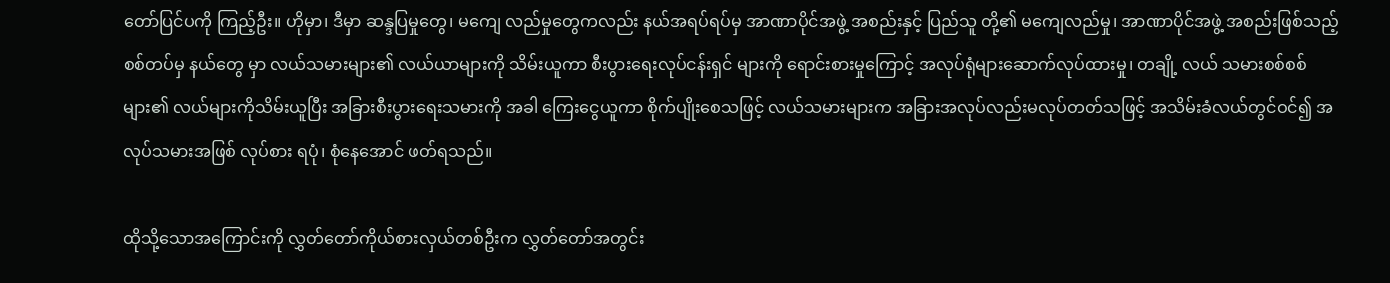တော်ပြင်ပကို ကြည့်ဦး။ ဟိုမှာ၊ ဒီမှာ ဆန္ဒပြမှုတွေ၊ မကျေ လည်မှုတွေကလည်း နယ်အရပ်ရပ်မှ အာဏာပိုင်အဖွဲ့ အစည်းနှင့် ပြည်သူ တို့၏ မကျေလည်မှု၊ အာဏာပိုင်အဖွဲ့ အစည်းဖြစ်သည့် စစ်တပ်မှ နယ်တွေ မှာ လယ်သမားများ၏ လယ်ယာများကို သိမ်းယူကာ စီးပွားရေးလုပ်ငန်းရှင် များကို ရောင်းစားမှုကြောင့် အလုပ်ရုံများဆောက်လုပ်ထားမှု၊ တချို့ လယ် သမားစစ်စစ်များ၏ လယ်များကိုသိမ်းယူပြီး အခြားစီးပွားရေးသမားကို အခါ ကြေးငွေယူကာ စိုက်ပျိုးစေသဖြင့် လယ်သမားများက အခြားအလုပ်လည်းမလုပ်တတ်သဖြင့် အသိမ်းခံလယ်တွင်ဝင်၍ အလုပ်သမားအဖြစ် လုပ်စား ရပုံ၊ စုံနေအောင် ဖတ်ရသည်။

ထိုသို့သောအကြောင်းကို လွှတ်တော်ကိုယ်စားလှယ်တစ်ဦးက လွှတ်တော်အတွင်း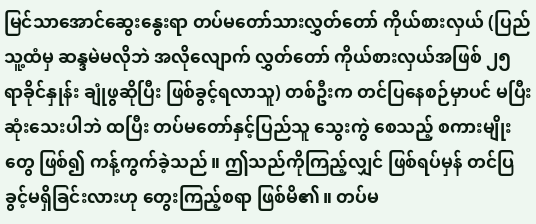မြင်သာအောင်ဆွေးနွေးရာ တပ်မတော်သားလွှတ်တော် ကိုယ်စားလှယ် (ပြည်သူ့ထံမှ ဆန္ဒမဲမလိုဘဲ အလိုလျောက် လွှတ်တော် ကိုယ်စားလှယ်အဖြစ် ၂၅ ရာခိုင်နှုန်း ချုံဖွဆိုပြီး ဖြစ်ခွင့်ရလာသူ) တစ်ဦးက တင်ပြနေစဉ်မှာပင် မပြီးဆုံးသေးပါဘဲ ထပြီး တပ်မတော်နှင့်ပြည်သူ သွေးကွဲ စေသည့် စကားမျိုးတွေ ဖြစ်၍ ကန့်ကွက်ခဲ့သည်။ ဤသည်ကိုကြည့်လျှင် ဖြစ်ရပ်မှန် တင်ပြခွင့်မရှိခြင်းလားဟု တွေးကြည့်စရာ ဖြစ်မိ၏။ တပ်မ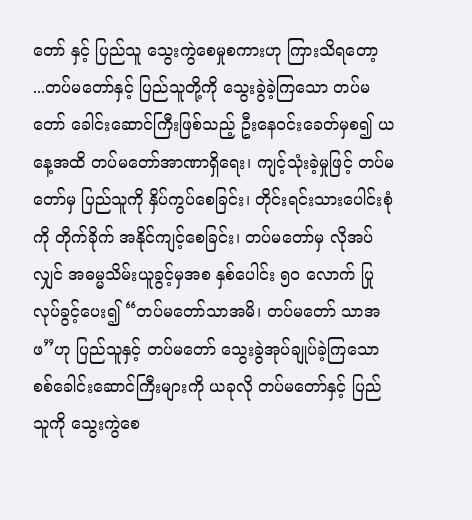တော် နှင့် ပြည်သူ သွေးကွဲစေမှုစကားဟု ကြားသိရတော့ ...တပ်မတော်နှင့် ပြည်သူတို့ကို သွေးခွဲခဲ့ကြသော တပ်မတော် ခေါင်းဆောင်ကြီးဖြစ်သည့် ဦးနေဝင်းခေတ်မှစ၍ ယနေ့အထိ တပ်မတော်အာဏာရှိရေး၊ ကျင့်သုံးခဲ့မှုဖြင့် တပ်မတော်မှ ပြည်သူကို နှိပ်ကွပ်စေခြင်း၊ တိုင်းရင်းသားပေါင်းစုံကို တိုက်ခိုက် အနိုင်ကျင့်စေခြင်း၊ တပ်မတော်မှ လိုအပ်လျှင် အဓမ္မသိမ်းယူခွင့်မှအစ နှစ်ပေါင်း ၅၀ လောက် ပြုလုပ်ခွင့်ပေး၍ “တပ်မတော်သာအမိ၊ တပ်မတော် သာအဖ”ဟု ပြည်သူနှင့် တပ်မတော် သွေးခွဲအုပ်ချုပ်ခဲ့ကြသော စစ်ခေါင်းဆောင်ကြီးများကို ယခုလို တပ်မတော်နှင့် ပြည်သူကို သွေးကွဲစေ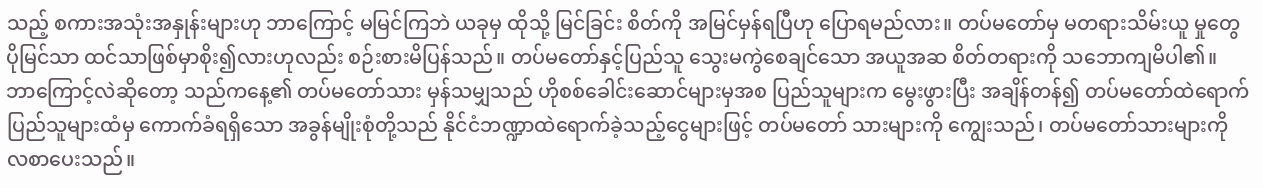သည့် စကားအသုံးအနှုန်းများဟု ဘာကြောင့် မမြင်ကြဘဲ ယခုမှ ထိုသို့ မြင်ခြင်း စိတ်ကို အမြင်မှန်ရပြီဟု ပြောရမည်လား။ တပ်မတော်မှ မတရားသိမ်းယူ မှုတွေ ပိုမြင်သာ ထင်သာဖြစ်မှာစိုး၍လားဟုလည်း စဉ်းစားမိပြန်သည်။ တပ်မတော်နှင့်ပြည်သူ သွေးမကွဲစေချင်သော အယူအဆ စိတ်တရားကို သဘောကျမိပါ၏။ ဘာကြောင့်လဲဆိုတော့ သည်ကနေ့၏ တပ်မတော်သား မှန်သမျှသည် ဟိုစစ်ခေါင်းဆောင်များမှအစ ပြည်သူများက မွေးဖွားပြီး အချိန်တန်၍ တပ်မတော်ထဲရောက် ပြည်သူများထံမှ ကောက်ခံရရှိသော အခွန်မျိုးစုံတို့သည် နိုင်ငံဘဏ္ဍာထဲရောက်ခဲ့သည့်ငွေများဖြင့် တပ်မတော် သားများကို ကျွေးသည်၊ တပ်မတော်သားများကို လစာပေးသည်။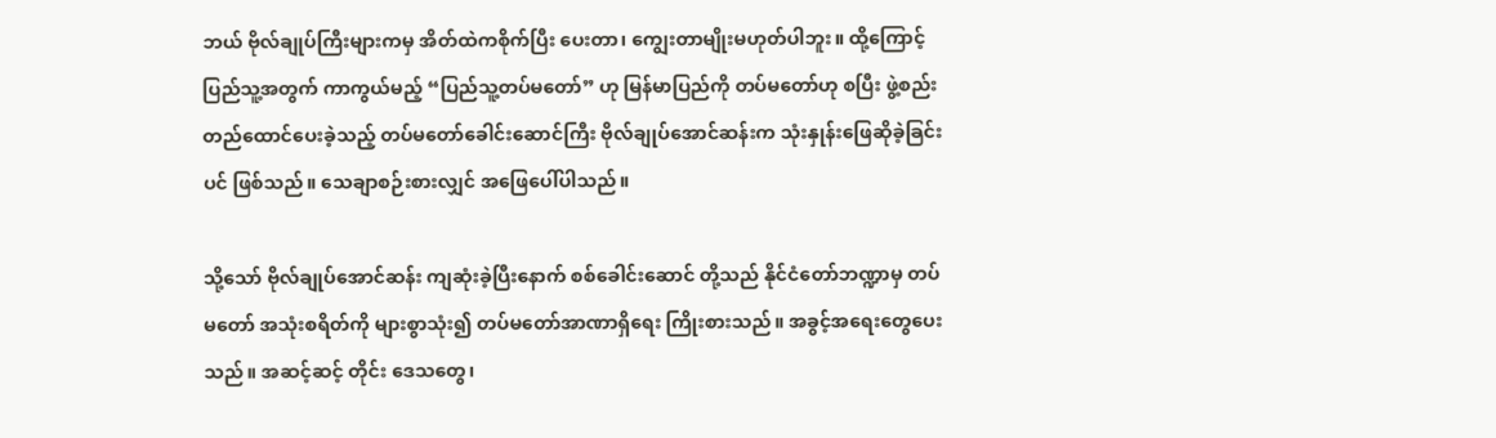ဘယ် ဗိုလ်ချုပ်ကြီးများကမှ အိတ်ထဲကစိုက်ပြီး ပေးတာ၊ ကျွေးတာမျိုးမဟုတ်ပါဘူး။ ထို့ကြောင့် ပြည်သူ့အတွက် ကာကွယ်မည့် “ပြည်သူ့တပ်မတော်” ဟု မြန်မာပြည်ကို တပ်မတော်ဟု စပြီး ဖွဲ့စည်းတည်ထောင်ပေးခဲ့သည့် တပ်မတော်ခေါင်းဆောင်ကြီး ဗိုလ်ချုပ်အောင်ဆန်းက သုံးနှုန်းဖြေဆိုခဲ့ခြင်းပင် ဖြစ်သည်။ သေချာစဉ်းစားလျှင် အဖြေပေါ်ပါသည်။

သို့သော် ဗိုလ်ချုပ်အောင်ဆန်း ကျဆုံးခဲ့ပြီးနောက် စစ်ခေါင်းဆောင် တို့သည် နိုင်ငံတော်ဘဏ္ဍာမှ တပ်မတော် အသုံးစရိတ်ကို များစွာသုံး၍ တပ်မတော်အာဏာရှိရေး ကြိုးစားသည်။ အခွင့်အရေးတွေပေးသည်။ အဆင့်ဆင့် တိုင်း ဒေသတွေ၊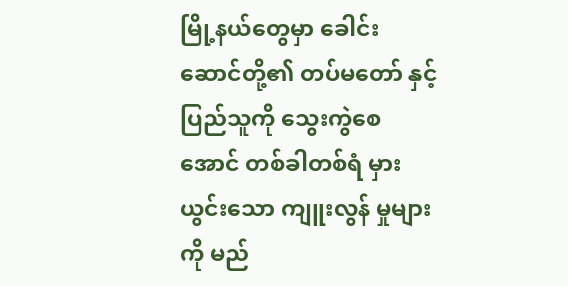မြို့နယ်တွေမှာ ခေါင်းဆောင်တို့၏ တပ်မတော် နှင့် ပြည်သူကို သွေးကွဲစေအောင် တစ်ခါတစ်ရံ မှားယွင်းသော ကျူးလွန် မှုများကို မည်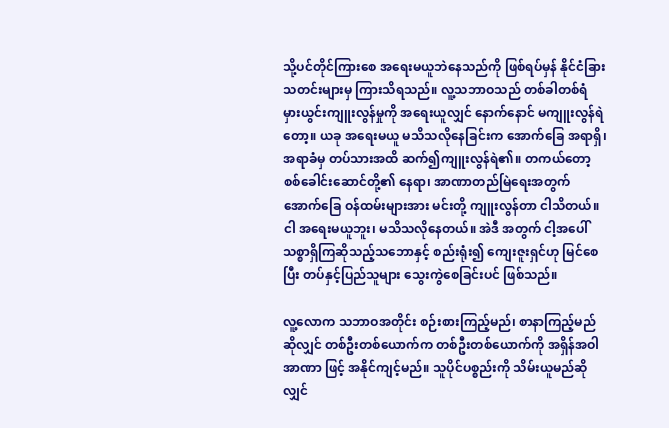သို့ပင်တိုင်ကြားစေ အရေးမယူဘဲနေသည်ကို ဖြစ်ရပ်မှန် နိုင်ငံခြား သတင်းများမှ ကြားသိရသည်။ လူ့သဘာဝသည် တစ်ခါတစ်ရံ မှားယွင်းကျူးလွန်မှုကို အရေးယူလျှင် နောက်နောင် မကျူးလွန်ရဲတော့။ ယခု အရေးမယူ မသိသလိုနေခြင်းက အောက်ခြေ အရာရှိ၊ အရာခံမှ တပ်သားအထိ ဆက်၍ကျူးလွန်ရဲ၏။ တကယ်တော့ စစ်ခေါင်းဆောင်တို့၏ နေရာ၊ အာဏာတည်မြဲရေးအတွက် အောက်ခြေ ဝန်ထမ်းများအား မင်းတို့ ကျူးလွန်တာ ငါသိတယ်။ ငါ အရေးမယူဘူး၊ မသိသလိုနေတယ်။ အဲဒီ အတွက် ငါ့အပေါ် သစ္စာရှိကြဆိုသည့်သဘောနှင့် စည်းရုံး၍ ကျေးဇူးရှင်ဟု မြင်စေပြီး တပ်နှင့်ပြည်သူများ သွေးကွဲစေခြင်းပင် ဖြစ်သည်။

လူ့လောက သဘာဝအတိုင်း စဉ်းစားကြည့်မည်၊ စာနာကြည့်မည် ဆိုလျှင် တစ်ဦးတစ်ယောက်က တစ်ဦးတစ်ယောက်ကို အရှိန်အဝါအာဏာ ဖြင့် အနိုင်ကျင့်မည်။ သူပိုင်ပစ္စည်းကို သိမ်းယူမည်ဆိုလျှင်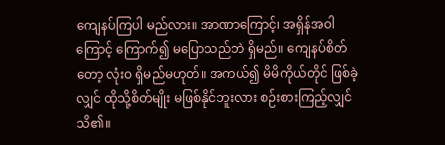ကျေနပ်ကြပါ မည်လား။ အာဏာကြောင့်၊ အရှိန်အဝါကြောင့် ကြောက်၍ မပြောသည်ဘဲ ရှိမည်။ ကျေနပ်စိတ်တော့ လုံးဝ ရှိမည်မဟုတ်။ အကယ်၍ မိမိကိုယ်တိုင် ဖြစ်ခဲ့လျှင် ထိုသို့စိတ်မျိုး မဖြစ်နိုင်ဘူးလား စဉ်းစားကြည့်လျှင် သိ၏။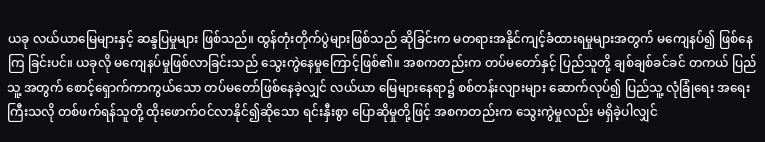ယခု လယ်ယာမြေများနှင့် ဆန္ဒပြမှုများ ဖြစ်သည်။ ထွန်တုံးတိုက်ပွဲများဖြစ်သည် ဆိုခြင်းက မတရားအနိုင်ကျင့်ခံထားရမှုများအတွက် မကျေနပ်၍ ဖြစ်နေကြ ခြင်းပင်။ ယခုလို မကျေနပ်မှုဖြစ်လာခြင်းသည် သွေးကွဲနေမှုကြောင့်ဖြစ်၏။ အစကတည်းက တပ်မတော်နှင့် ပြည်သူတို့ ချစ်ချစ်ခင်ခင် တကယ် ပြည်သူ့ အတွက် စောင့်ရှောက်ကာကွယ်သော တပ်မတော်ဖြစ်နေခဲ့လျှင် လယ်ယာ မြေများနေရာ၌ စစ်တန်းလျားများ ဆောက်လုပ်၍ ပြည်သူ့ လုံခြုံရေး အရေး ကြီးသလို တစ်ဖက်ရန်သူတို့ ထိုးဖောက်ဝင်လာနိုင်၍ဆိုသော ရင်းနှီးစွာ ပြောဆိုမှုတို့ဖြင့် အစကတည်းက သွေးကွဲမှုလည်း မရှိခဲ့ပါလျှင်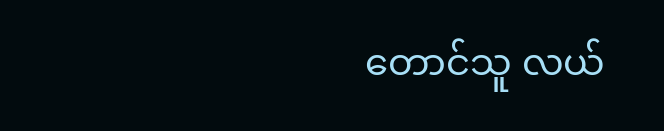တောင်သူ လယ်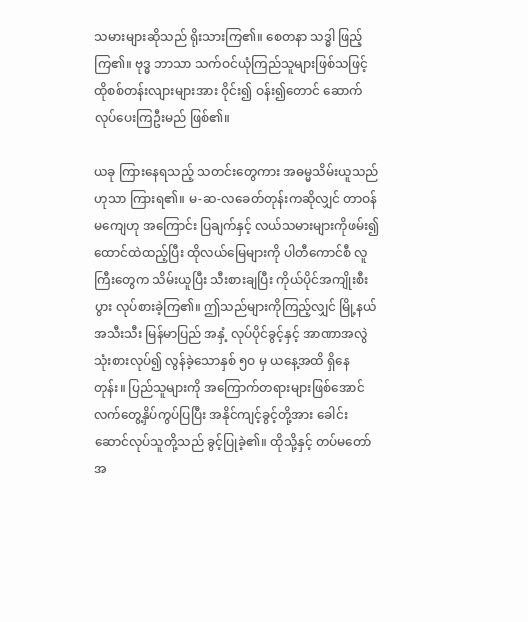သမားများဆိုသည် ရိုးသားကြ၏။ စေတနာ သဒ္ဓါ ဖြည့်ကြ၏။ ဗုဒ္ဓ ဘာသာ သက်ဝင်ယုံကြည်သူများဖြစ်သဖြင့် ထိုစစ်တန်းလျားများအား ဝိုင်း၍ ဝန်း၍တောင် ဆောက်လုပ်ပေးကြဦးမည် ဖြစ်၏။

ယခု ကြားနေရသည့် သတင်းတွေကား အဓမ္မသိမ်းယူသည်ဟုသာ ကြားရ၏။ မ-ဆ-လခေတ်တုန်းကဆိုလျှင် တာဝန်မကျေဟု အကြောင်း ပြချက်နှင့် လယ်သမားများကိုဖမ်း၍ ထောင်ထဲထည့်ပြီး ထိုလယ်မြေများကို ပါတီကောင်စီ လူကြီးတွေက သိမ်းယူပြီး သီးစားချပြီး ကိုယ်ပိုင်အကျိုးစီးပွား လုပ်စားခဲ့ကြ၏။ ဤသည်များကိုကြည့်လျှင် မြို့နယ်အသီးသီး မြန်မာပြည် အနှံ့ လုပ်ပိုင်ခွင့်နှင့် အာဏာအလွဲသုံးစားလုပ်၍ လွန်ခဲ့သောနှစ် ၅ဝ မှ ယနေ့အထိ ရှိနေတုန်း။ ပြည်သူများကို အကြောက်တရားများဖြစ်အောင် လက်တွေ့နှိပ်ကွပ်ပြပြီး အနိုင်ကျင့်ခွင့်တို့အား ခေါင်းဆောင်လုပ်သူတို့သည် ခွင့်ပြုခဲ့၏။ ထိုသို့နှင့် တပ်မတော်အ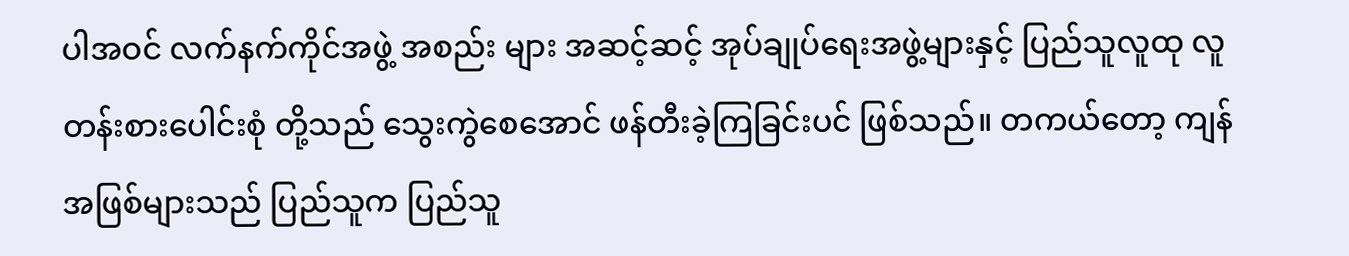ပါအဝင် လက်နက်ကိုင်အဖွဲ့ အစည်း များ အဆင့်ဆင့် အုပ်ချုပ်ရေးအဖွဲ့များနှင့် ပြည်သူလူထု လူတန်းစားပေါင်းစုံ တို့သည် သွေးကွဲစေအောင် ဖန်တီးခဲ့ကြခြင်းပင် ဖြစ်သည်။ တကယ်တော့ ကျန်အဖြစ်များသည် ပြည်သူက ပြည်သူ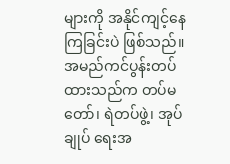များကို အနိုင်ကျင့်နေကြခြင်းပဲ ဖြစ်သည်။ အမည်ကင်ပွန်းတပ်ထားသည်က တပ်မတော်၊ ရဲတပ်ဖွဲ့၊ အုပ်ချုပ် ရေးအ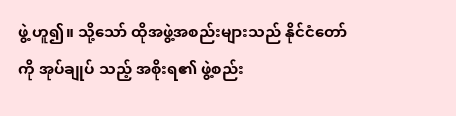ဖွဲ့ ဟူ၍။ သို့သော် ထိုအဖွဲ့အစည်းများသည် နိုင်ငံတော်ကို အုပ်ချုပ် သည့် အစိုးရ၏ ဖွဲ့စည်း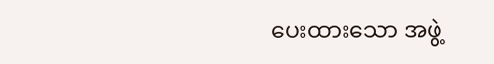ပေးထားသော အဖွဲ့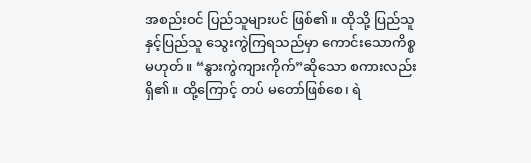အစည်းဝင် ပြည်သူများပင် ဖြစ်၏။ ထိုသို့ ပြည်သူနှင့်ပြည်သူ သွေးကွဲကြရသည်မှာ ကောင်းသောကိစ္စ မဟုတ်။ “နွားကွဲကျားကိုက်”ဆိုသော စကားလည်းရှိ၏။ ထို့ကြောင့် တပ် မတော်ဖြစ်စေ၊ ရဲ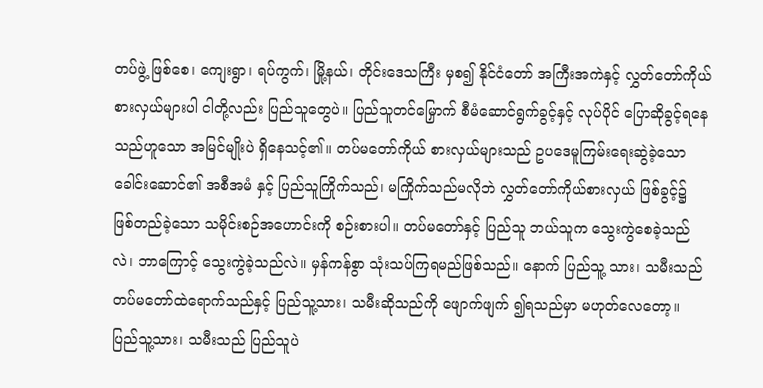တပ်ဖွဲ့ ဖြစ်စေ၊ ကျေးရွာ၊ ရပ်ကွက်၊ မြို့နယ်၊ တိုင်းဒေသကြီး မှစ၍ နိုင်ငံတော် အကြီးအကဲနှင့် လွှတ်တော်ကိုယ်စားလှယ်များပါ ငါတို့လည်း ပြည်သူတွေပဲ။ ပြည်သူတင်မြှောက် စီမံဆောင်ရွက်ခွင့်နှင့် လုပ်ပိုင် ပြောဆိုခွင့်ရနေသည်ဟူသော အမြင်မျိုးပဲ ရှိနေသင့်၏။ တပ်မတော်ကိုယ် စားလှယ်များသည် ဥပဒေမူကြမ်းရေးဆွဲခဲ့သော ခေါင်းဆောင်၏ အစီအမံ နှင့် ပြည်သူကြိုက်သည်၊ မကြိုက်သည်မလိုဘဲ လွှတ်တော်ကိုယ်စားလှယ် ဖြစ်ခွင့်၌ ဖြစ်တည်ခဲ့သော သမိုင်းစဉ်အဟောင်းကို စဉ်းစားပါ။ တပ်မတော်နှင့် ပြည်သူ ဘယ်သူက သွေးကွဲစေခဲ့သည်လဲ၊ ဘာကြောင့် သွေးကွဲခဲ့သည်လဲ။ မှန်ကန်စွာ သုံးသပ်ကြရမည်ဖြစ်သည်။ နောက် ပြည်သူ့ သား၊ သမီးသည် တပ်မတော်ထဲရောက်သည်နှင့် ပြည်သူ့သား၊ သမီးဆိုသည်ကို ဖျောက်ဖျက် ၍ရသည်မှာ မဟုတ်လေတော့။ ပြည်သူ့သား၊ သမီးသည် ပြည်သူပဲ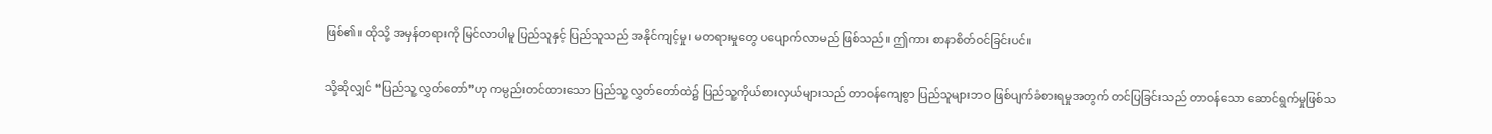ဖြစ်၏။ ထိုသို့ အမှန်တရားကို မြင်လာပါမူ ပြည်သူနှင့် ပြည်သူသည် အနိုင်ကျင့်မှု၊ မတရားမှုတွေ ပပျောက်လာမည် ဖြစ်သည်။ ဤကား စာနာစိတ်ဝင်ခြင်းပင်။

သို့ဆိုလျှင် “ပြည်သူ့ လွှတ်တော်”ဟု ကမ္ပည်းတင်ထားသော ပြည်သူ့ လွှတ်တော်ထဲ၌ ပြည်သူ့ကိုယ်စားလှယ်များသည် တာဝန်ကျေစွာ ပြည်သူများဘဝ ဖြစ်ပျက်ခံစားရမှုအတွက် တင်ပြခြင်းသည် တာဝန်သော ဆောင်ရွက်မှုဖြစ်သ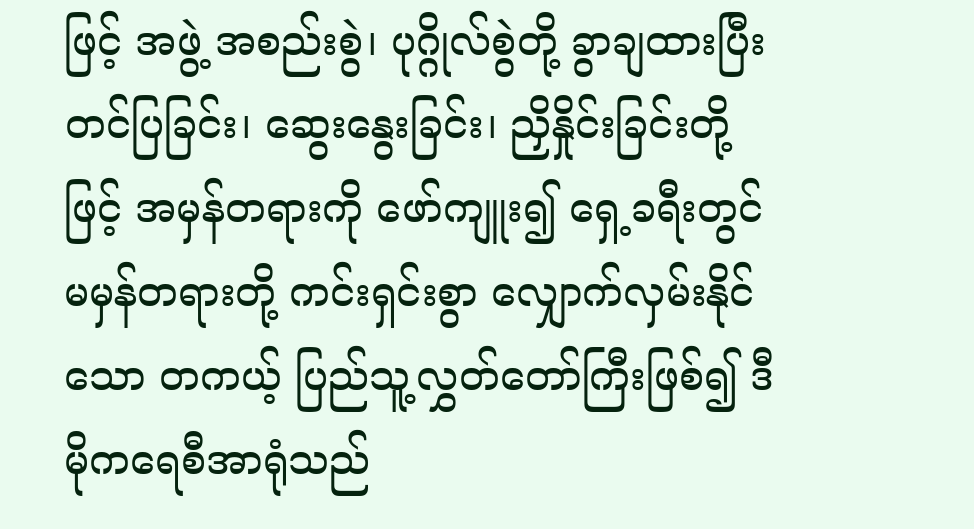ဖြင့် အဖွဲ့ အစည်းစွဲ၊ ပုဂ္ဂိုလ်စွဲတို့ ခွာချထားပြီး တင်ပြခြင်း၊ ဆွေးနွေးခြင်း၊ ညှိနှိုင်းခြင်းတို့ဖြင့် အမှန်တရားကို ဖော်ကျူး၍ ရှေ့ခရီးတွင် မမှန်တရားတို့ ကင်းရှင်းစွာ လျှောက်လှမ်းနိုင်သော တကယ့် ပြည်သူ့လွှတ်တော်ကြီးဖြစ်၍ ဒီမိုကရေစီအာရုံသည်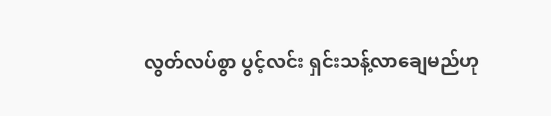လွတ်လပ်စွာ ပွင့်လင်း ရှင်းသန့်လာချေမည်ဟု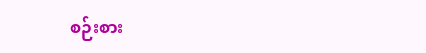စဉ်းစား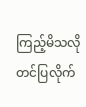ကြည့်မိသလို တင်ပြလိုက်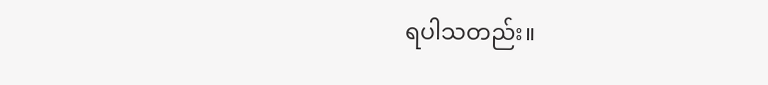ရပါသတည်း။